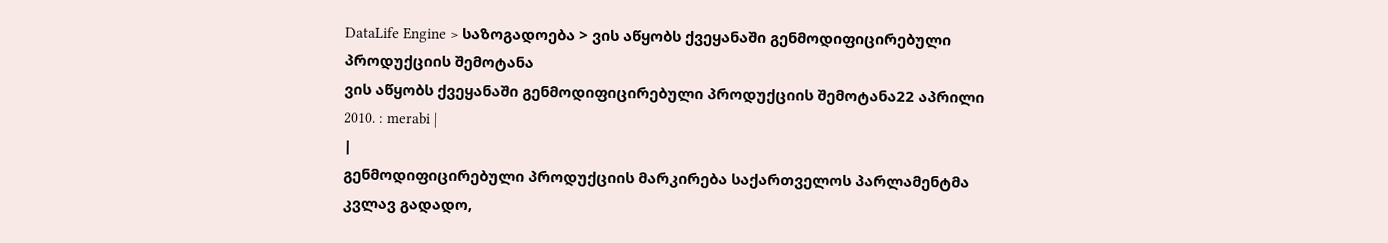DataLife Engine > საზოგადოება > ვის აწყობს ქვეყანაში გენმოდიფიცირებული პროდუქციის შემოტანა
ვის აწყობს ქვეყანაში გენმოდიფიცირებული პროდუქციის შემოტანა22 აპრილი 2010. : merabi |
|
გენმოდიფიცირებული პროდუქციის მარკირება საქართველოს პარლამენტმა კვლავ გადადო,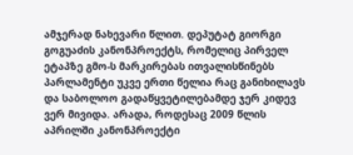ამჯერად ნახევარი წლით. დეპუტატ გიორგი გოგუაძის კანონპროექტს, რომელიც პირველ ეტაპზე გმო-ს მარკირებას ითვალისწინებს პარლამენტი უკვე ერთი წელია რაც განიხილავს და საბოლოო გადაწყვეტილებამდე ჯერ კიდევ ვერ მივიდა. არადა, როდესაც 2009 წლის აპრილში კანონპროექტი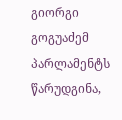გიორგი გოგუაძემ პარლამენტს წარუდგინა,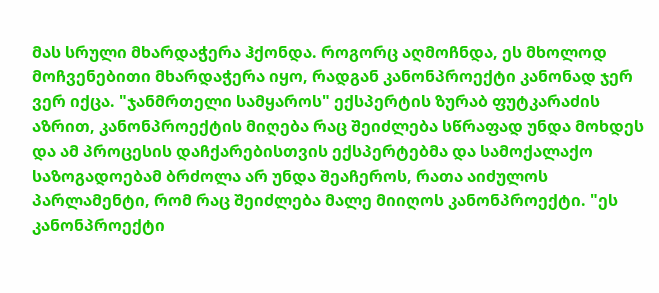მას სრული მხარდაჭერა ჰქონდა. როგორც აღმოჩნდა, ეს მხოლოდ მოჩვენებითი მხარდაჭერა იყო, რადგან კანონპროექტი კანონად ჯერ ვერ იქცა. "ჯანმრთელი სამყაროს" ექსპერტის ზურაბ ფუტკარაძის აზრით, კანონპროექტის მიღება რაც შეიძლება სწრაფად უნდა მოხდეს და ამ პროცესის დაჩქარებისთვის ექსპერტებმა და სამოქალაქო საზოგადოებამ ბრძოლა არ უნდა შეაჩეროს, რათა აიძულოს პარლამენტი, რომ რაც შეიძლება მალე მიიღოს კანონპროექტი. "ეს კანონპროექტი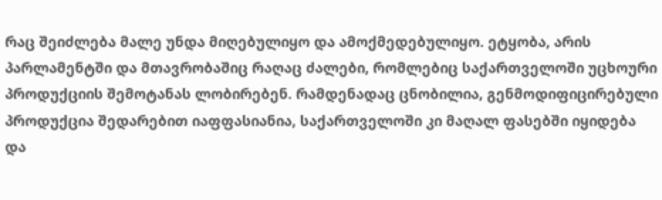რაც შეიძლება მალე უნდა მიღებულიყო და ამოქმედებულიყო. ეტყობა, არის პარლამენტში და მთავრობაშიც რაღაც ძალები, რომლებიც საქართველოში უცხოური პროდუქციის შემოტანას ლობირებენ. რამდენადაც ცნობილია, გენმოდიფიცირებული პროდუქცია შედარებით იაფფასიანია, საქართველოში კი მაღალ ფასებში იყიდება და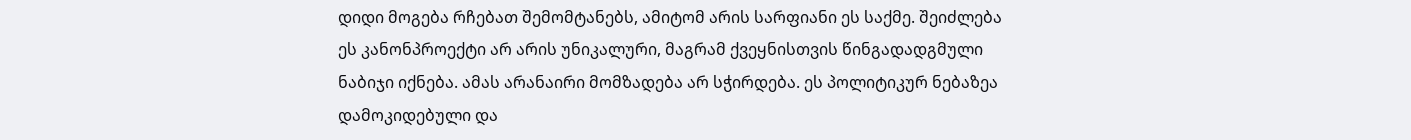დიდი მოგება რჩებათ შემომტანებს, ამიტომ არის სარფიანი ეს საქმე. შეიძლება ეს კანონპროექტი არ არის უნიკალური, მაგრამ ქვეყნისთვის წინგადადგმული ნაბიჯი იქნება. ამას არანაირი მომზადება არ სჭირდება. ეს პოლიტიკურ ნებაზეა დამოკიდებული და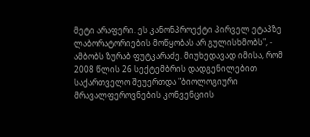მეტი არაფერი. ეს კანონპროექტი პირველ ეტაპზე ლაბორატორიების მოწყობას არ გულისხმობს", - ამბობს ზურაბ ფუტკარაძე. მიუხედავად იმისა, რომ 2008 წლის 26 სექტემბრის დადგენილებით საქართველო შეუერთდა "ბიოლოგიური მრავალფეროვნების კონვენციის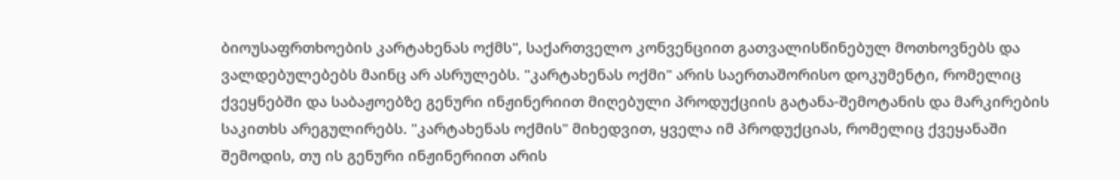ბიოუსაფრთხოების კარტახენას ოქმს", საქართველო კონვენციით გათვალისწინებულ მოთხოვნებს და ვალდებულებებს მაინც არ ასრულებს. "კარტახენას ოქმი" არის საერთაშორისო დოკუმენტი, რომელიც ქვეყნებში და საბაჟოებზე გენური ინჟინერიით მიღებული პროდუქციის გატანა-შემოტანის და მარკირების საკითხს არეგულირებს. "კარტახენას ოქმის" მიხედვით, ყველა იმ პროდუქციას, რომელიც ქვეყანაში შემოდის, თუ ის გენური ინჟინერიით არის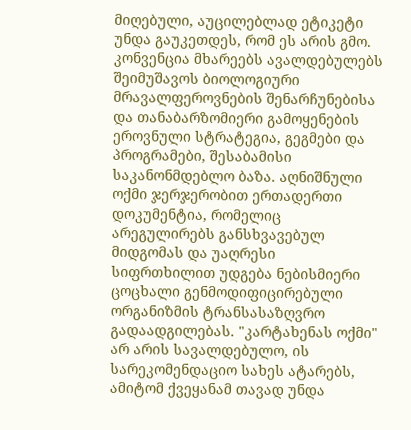მიღებული, აუცილებლად ეტიკეტი უნდა გაუკეთდეს, რომ ეს არის გმო. კონვენცია მხარეებს ავალდებულებს შეიმუშავოს ბიოლოგიური მრავალფეროვნების შენარჩუნებისა და თანაბარზომიერი გამოყენების ეროვნული სტრატეგია, გეგმები და პროგრამები, შესაბამისი საკანონმდებლო ბაზა. აღნიშნული ოქმი ჯერჯერობით ერთადერთი დოკუმენტია, რომელიც არეგულირებს განსხვავებულ მიდგომას და უაღრესი სიფრთხილით უდგება ნებისმიერი ცოცხალი გენმოდიფიცირებული ორგანიზმის ტრანსასაზღვრო გადაადგილებას. "კარტახენას ოქმი" არ არის სავალდებულო, ის სარეკომენდაციო სახეს ატარებს, ამიტომ ქვეყანამ თავად უნდა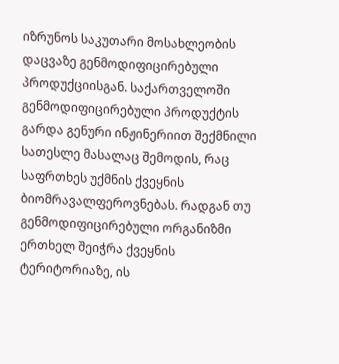იზრუნოს საკუთარი მოსახლეობის დაცვაზე გენმოდიფიცირებული პროდუქციისგან. საქართველოში გენმოდიფიცირებული პროდუქტის გარდა გენური ინჟინერიით შექმნილი სათესლე მასალაც შემოდის, რაც საფრთხეს უქმნის ქვეყნის ბიომრავალფეროვნებას. რადგან თუ გენმოდიფიცირებული ორგანიზმი ერთხელ შეიჭრა ქვეყნის ტერიტორიაზე, ის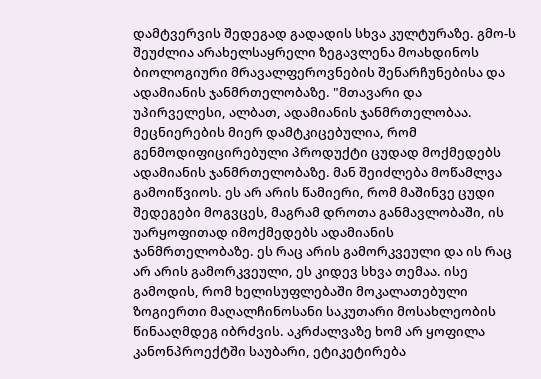დამტვერვის შედეგად გადადის სხვა კულტურაზე. გმო-ს შეუძლია არახელსაყრელი ზეგავლენა მოახდინოს ბიოლოგიური მრავალფეროვნების შენარჩუნებისა და ადამიანის ჯანმრთელობაზე. "მთავარი და უპირველესი, ალბათ, ადამიანის ჯანმრთელობაა. მეცნიერების მიერ დამტკიცებულია, რომ გენმოდიფიცირებული პროდუქტი ცუდად მოქმედებს ადამიანის ჯანმრთელობაზე. მან შეიძლება მოწამლვა გამოიწვიოს. ეს არ არის წამიერი, რომ მაშინვე ცუდი შედეგები მოგვცეს, მაგრამ დროთა განმავლობაში, ის უარყოფითად იმოქმედებს ადამიანის ჯანმრთელობაზე. ეს რაც არის გამორკვეული და ის რაც არ არის გამორკვეული, ეს კიდევ სხვა თემაა. ისე გამოდის, რომ ხელისუფლებაში მოკალათებული ზოგიერთი მაღალჩინოსანი საკუთარი მოსახლეობის წინააღმდეგ იბრძვის. აკრძალვაზე ხომ არ ყოფილა კანონპროექტში საუბარი, ეტიკეტირება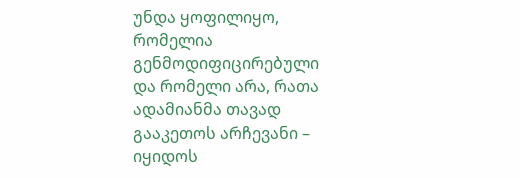უნდა ყოფილიყო, რომელია გენმოდიფიცირებული და რომელი არა, რათა ადამიანმა თავად გააკეთოს არჩევანი – იყიდოს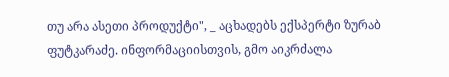თუ არა ასეთი პროდუქტი", _ აცხადებს ექსპერტი ზურაბ ფუტკარაძე. ინფორმაციისთვის, გმო აიკრძალა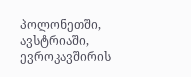პოლონეთში, ავსტრიაში, ევროკავშირის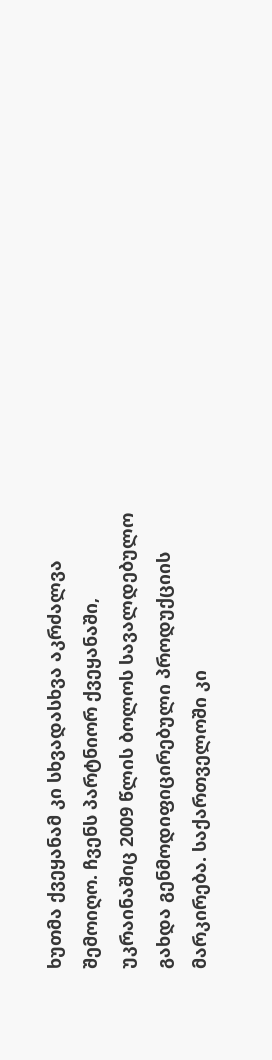ხუთმა ქვეყანამ კი სხვადასხვა აკრძალვა შემოიღო. ჩვენს პარტნიორ ქვეყანაში, უკრაინაშიც 2009 წლის ბოლოს სავალდებულო გახდა გენმოდიფიცირებული პროდუქციის მარკირება. საქართველოში კი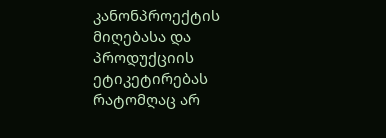კანონპროექტის მიღებასა და პროდუქციის ეტიკეტირებას რატომღაც არ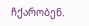ჩქარობენ.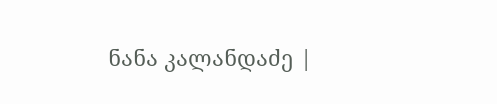ნანა კალანდაძე |